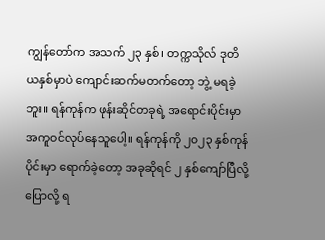ကျွန်တော်က အသက် ၂၃ နှစ်၊ တက္ကသိုလ် ဒုတိယနှစ်မှာပဲ ကျောင်းဆက်မတက်တော့ ဘွဲ့ မရခဲ့ဘူး။ ရန်ကုန်က ဖုန်းဆိုင်တခုရဲ့ အရောင်းပိုင်းမှာ အကူဝင်လုပ်နေသူပေါ့။ ရန်ကုန်ကို ၂၀၂၃ နှစ်ကုန်ပိုင်းမှာ ရောက်ခဲ့တော့ အခုဆိုရင် ၂ နှစ်ကျော်ပြီလို့ ပြောလို့ ရ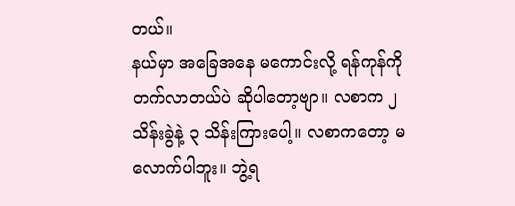တယ်။
နယ်မှာ အခြေအနေ မကောင်းလို့ ရန်ကုန်ကို တက်လာတယ်ပဲ ဆိုပါတော့ဗျာ။ လစာက ၂ သိန်းခွဲနဲ့ ၃ သိန်းကြားပေါ့။ လစာကတော့ မလောက်ပါဘူး။ ဘွဲ့ရ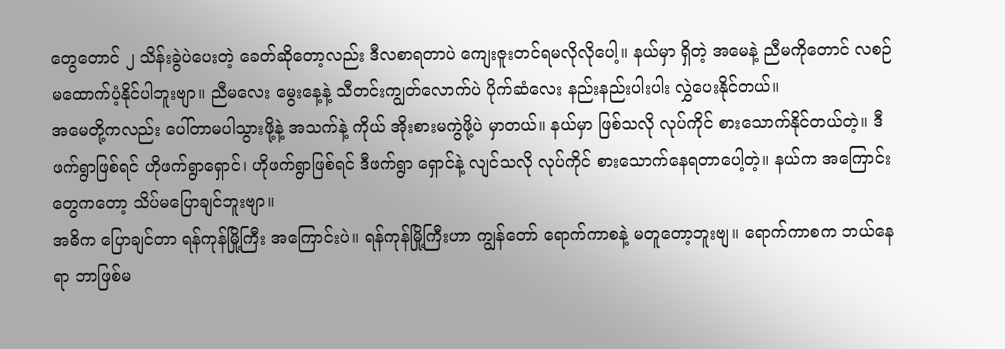တွေတောင် ၂ သိန်းခွဲပဲပေးတဲ့ ခေတ်ဆိုတော့လည်း ဒီလစာရတာပဲ ကျေးဇူးတင်ရမလိုလိုပေါ့။ နယ်မှာ ရှိတဲ့ အမေနဲ့ ညီမကိုတောင် လစဉ် မထောက်ပံ့နိုင်ပါဘူးဗျာ။ ညီမလေး မွေးနေ့နဲ့ သီတင်းကျွတ်လောက်ပဲ ပိုက်ဆံလေး နည်းနည်းပါးပါး လွှဲပေးနိုင်တယ်။
အမေတို့ကလည်း ပေါ်တာမပါသွားဖို့နဲ့ အသက်နဲ့ ကိုယ် အိုးစားမကွဲဖို့ပဲ မှာတယ်။ နယ်မှာ ဖြစ်သလို လုပ်ကိုင် စားသောက်နိုင်တယ်တဲ့။ ဒီဖက်ရွာဖြစ်ရင် ဟိုဖက်ရွာရှောင်၊ ဟိုဖက်ရွာဖြစ်ရင် ဒီဖက်ရွာ ရှောင်နဲ့ လျင်သလို လုပ်ကိုင် စားသောက်နေရတာပေါ့တဲ့။ နယ်က အကြောင်းတွေကတော့ သိပ်မပြောချင်ဘူးဗျာ။
အဓိက ပြောချင်တာ ရန်ကုန်မြို့ကြီး အကြောင်းပဲ။ ရန်ကုန်မြို့ကြီးဟာ ကျွန်တော် ရောက်ကာစနဲ့ မတူတော့ဘူးဗျ။ ရောက်ကာစက ဘယ်နေရာ ဘာဖြစ်မ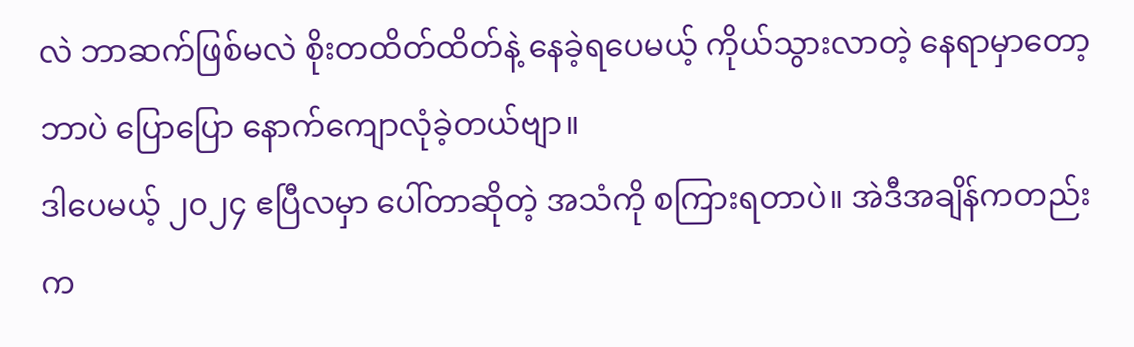လဲ ဘာဆက်ဖြစ်မလဲ စိုးတထိတ်ထိတ်နဲ့ နေခဲ့ရပေမယ့် ကိုယ်သွားလာတဲ့ နေရာမှာတော့ ဘာပဲ ပြောပြော နောက်ကျောလုံခဲ့တယ်ဗျာ။
ဒါပေမယ့် ၂၀၂၄ ဧပြီလမှာ ပေါ်တာဆိုတဲ့ အသံကို စကြားရတာပဲ။ အဲဒီအချိန်ကတည်းက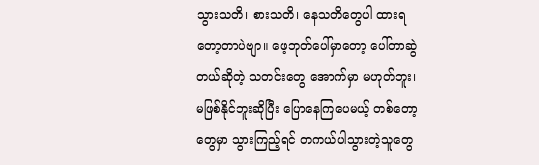သွားသတိ၊ စားသတိ၊ နေသတိတွေပါ ထားရတော့တာပဲဗျာ။ ဖေ့ဘုတ်ပေါ်မှာတော့ ပေါ်တာဆွဲတယ်ဆိုတဲ့ သတင်းတွေ အောက်မှာ မဟုတ်ဘူး၊ မဖြစ်နိုင်ဘူးဆိုပြီး ပြောနေကြပေမယ့် တစ်တော့တွေမှာ သွားကြည့်ရင် တကယ်ပါသွားတဲ့သူတွေ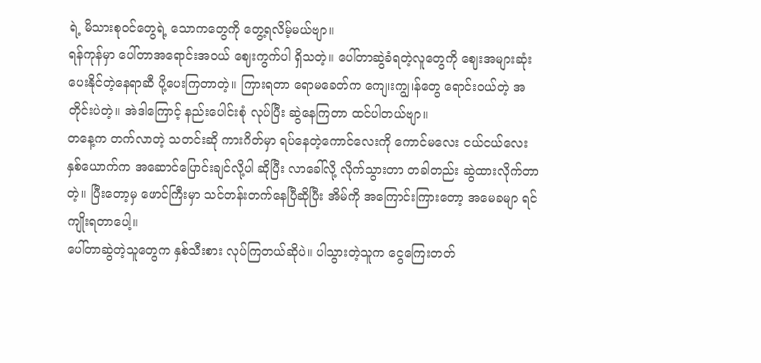ရဲ့ မိသားစုဝင်တွေရဲ့ သောကတွေကို တွေ့ရလိမ့်မယ်ဗျာ။
ရန်ကုန်မှာ ပေါ်တာအရောင်းအဝယ် ဈေးကွက်ပါ ရှိသတဲ့။ ပေါ်တာဆွဲခံရတဲ့လူတွေကို ဈေးအများဆုံး ပေးနိုင်တဲ့နေရာဆီ ပို့ပေးကြတာတဲ့။ ကြားရတာ ရောမခေတ်က ကျေ၊းကျွ၊န်တွေ ရောင်းဝယ်တဲ့ အတိုင်းပဲတဲ့။ အဲဒါကြောင့် နည်းပေါင်းစုံ လုပ်ပြီး ဆွဲနေကြတာ ထင်ပါတယ်ဗျာ။
တနေ့က တက်လာတဲ့ သတင်းဆို ကားဂိတ်မှာ ရပ်နေတဲ့ကောင်လေးကို ကောင်မလေး ငယ်ငယ်လေး နှစ်ယောက်က အဆောင်ပြောင်းချင်လို့ပါ ဆိုပြီး လာခေါ်လို့ လိုက်သွားတာ တခါတည်း ဆွဲထားလိုက်တာတဲ့။ ပြီးတော့မှ ဖောင်ကြီးမှာ သင်တန်းတက်နေပြီဆိုပြီး အိမ်ကို အကြောင်းကြားတော့ အမေခမျာ ရင်ကျိုးရတာပေါ့။
ပေါ်တာဆွဲတဲ့သူတွေက နှစ်သီးစား လုပ်ကြတယ်ဆိုပဲ။ ပါသွားတဲ့သူက ငွေကြေးတတ်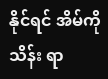နိုင်ရင် အိမ်ကို သိန်း ရာ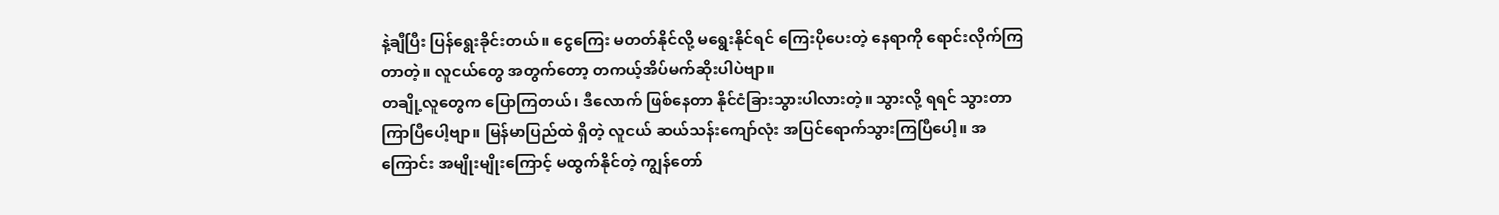နဲ့ချီပြီး ပြန်ရွေးခိုင်းတယ်။ ငွေကြေး မတတ်နိုင်လို့ မရွေးနိုင်ရင် ကြေးပိုပေးတဲ့ နေရာကို ရောင်းလိုက်ကြတာတဲ့။ လူငယ်တွေ အတွက်တော့ တကယ့်အိပ်မက်ဆိုးပါပဲဗျာ။
တချို့လူတွေက ပြောကြတယ်၊ ဒီလောက် ဖြစ်နေတာ နိုင်ငံခြားသွားပါလားတဲ့။ သွားလို့ ရရင် သွားတာ ကြာပြီပေါ့ဗျာ။ မြန်မာပြည်ထဲ ရှိတဲ့ လူငယ် ဆယ်သန်းကျော်လုံး အပြင်ရောက်သွားကြပြီပေါ့။ အကြောင်း အမျိုးမျိုးကြောင့် မထွက်နိုင်တဲ့ ကျွန်တော်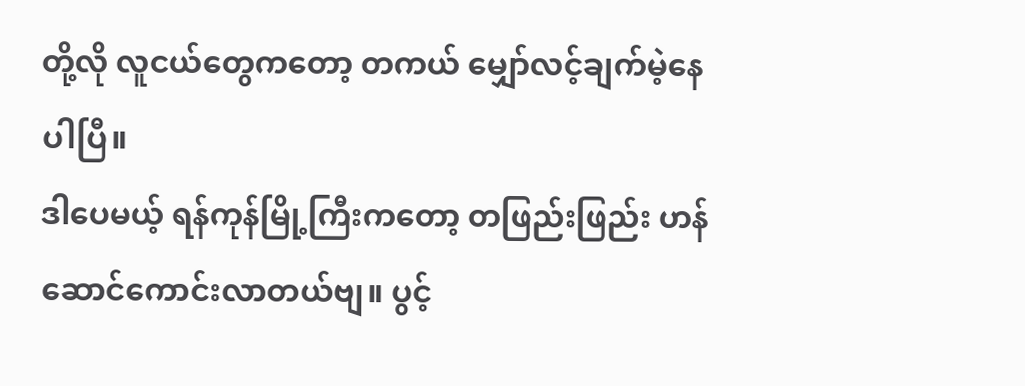တို့လို လူငယ်တွေကတော့ တကယ် မျှော်လင့်ချက်မဲ့နေပါပြီ။
ဒါပေမယ့် ရန်ကုန်မြို့ကြီးကတော့ တဖြည်းဖြည်း ဟန်ဆောင်ကောင်းလာတယ်ဗျ။ ပွင့်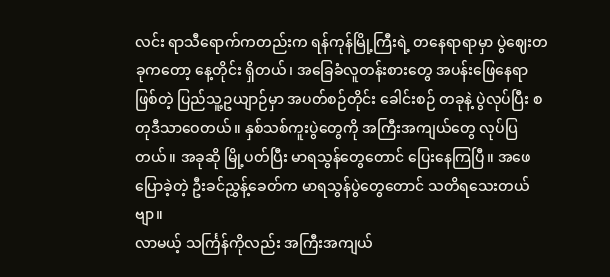လင်း ရာသီရောက်ကတည်းက ရန်ကုန်မြို့ကြီးရဲ့ တနေရာရာမှာ ပွဲဈေးတခုကတော့ နေ့တိုင်း ရှိတယ်၊ အခြေခံလူတန်းစားတွေ အပန်းဖြေနေရာဖြစ်တဲ့ ပြည်သူ့ဥယျာဉ်မှာ အပတ်စဉ်တိုင်း ခေါင်းစဉ် တခုနဲ့ ပွဲလုပ်ပြီး စတုဒီသာဝေတယ်။ နှစ်သစ်ကူးပွဲတွေကို အကြီးအကျယ်တွေ လုပ်ပြတယ်။ အခုဆို မြို့ပတ်ပြီး မာရသွန်တွေတောင် ပြေးနေကြပြီ။ အဖေ ပြောခဲ့တဲ့ ဦးခင်ညွှန့်ခေတ်က မာရသွန်ပွဲတွေတောင် သတိရသေးတယ်ဗျာ။
လာမယ့် သင်္ကြန်ကိုလည်း အကြီးအကျယ်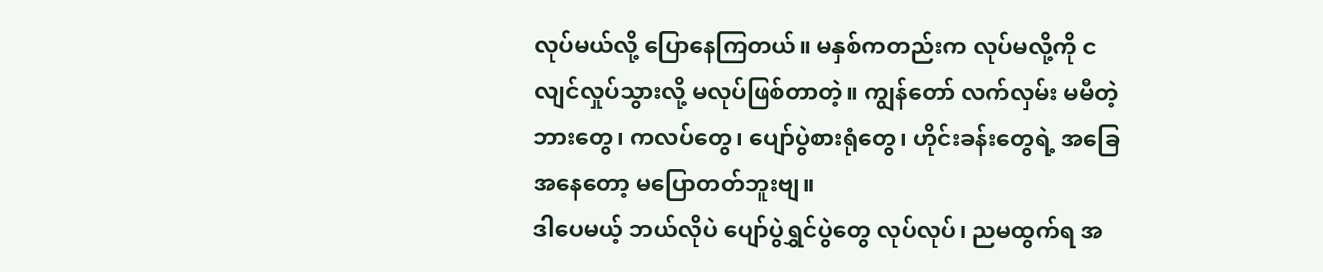လုပ်မယ်လို့ ပြောနေကြတယ်။ မနှစ်ကတည်းက လုပ်မလို့ကို ငလျင်လှုပ်သွားလို့ မလုပ်ဖြစ်တာတဲ့။ ကျွန်တော် လက်လှမ်း မမီတဲ့ ဘားတွေ၊ ကလပ်တွေ၊ ပျော်ပွဲစားရုံတွေ၊ ဟိုင်းခန်းတွေရဲ့ အခြေအနေတော့ မပြောတတ်ဘူးဗျ။
ဒါပေမယ့် ဘယ်လိုပဲ ပျော်ပွဲရွှင်ပွဲတွေ လုပ်လုပ်၊ ညမထွက်ရ အ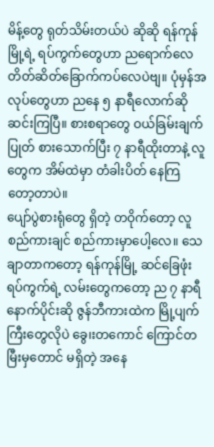မိန့်တွေ ရုတ်သိမ်းတယ်ပဲ ဆိုဆို ရန်ကုန်မြို့ရဲ့ ရပ်ကွက်တွေဟာ ညရောက်လေ တိတ်ဆိတ်ခြောက်ကပ်လေပဲဗျ။ ပုံမှန်အလုပ်တွေဟာ ညနေ ၅ နာရီလောက်ဆို ဆင်းကြပြီ။ စားစရာတွေ ဝယ်ခြမ်းချက်ပြုတ် စားသောက်ပြီး ၇ နာရီထိုးတာနဲ့ လူတွေက အိမ်ထဲမှာ တံခါးပိတ် နေကြတော့တာပဲ။
ပျော်ပွဲစားရုံတွေ ရှိတဲ့ တဝိုက်တော့ လူစည်ကားချင် စည်ကားမှာပေါ့လေ။ သေချာတာကတော့ ရန်ကုန်မြို့ ဆင်ခြေဖုံး ရပ်ကွက်ရဲ့ လမ်းတွေကတော့ ည ၇ နာရီ နောက်ပိုင်းဆို ဇွန်ဘီကားထဲက မြို့ပျက်ကြီးတွေလိုပဲ ခွေ၊းတကောင် ကြောင်တမြီးမှတောင် မရှိတဲ့ အနေ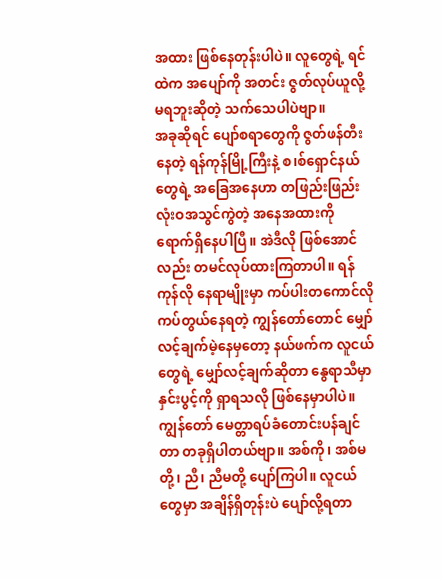အထား ဖြစ်နေတုန်းပါပဲ။ လူတွေရဲ့ ရင်ထဲက အပျော်ကို အတင်း ဇွတ်လုပ်ယူလို့ မရဘူးဆိုတဲ့ သက်သေပါပဲဗျာ။
အခုဆိုရင် ပျော်စရာတွေကို ဇွတ်ဖန်တီးနေတဲ့ ရန်ကုန်မြို့ကြီးနဲ့ စ၊စ်ရှောင်နယ်တွေရဲ့ အခြေအနေဟာ တဖြည်းဖြည်း လုံးဝအသွင်ကွဲတဲ့ အနေအထားကို ရောက်ရှိနေပါပြီ။ အဲဒီလို ဖြစ်အောင်လည်း တမင်လုပ်ထားကြတာပါ။ ရန်ကုန်လို နေရာမျိုးမှာ ကပ်ပါးတကောင်လို ကပ်တွယ်နေရတဲ့ ကျွန်တော်တောင် မျှော်လင့်ချက်မဲ့နေမှတော့ နယ်ဖက်က လူငယ်တွေရဲ့ မျှော်လင့်ချက်ဆိုတာ နွေရာသီမှာ နှင်းပွင့်ကို ရှာရသလို ဖြစ်နေမှာပါပဲ။
ကျွန်တော် မေတ္တာရပ်ခံတောင်းပန်ချင်တာ တခုရှိပါတယ်ဗျာ။ အစ်ကို၊ အစ်မတို့၊ ညီ၊ ညီမတို့ ပျော်ကြပါ။ လူငယ်တွေမှာ အချိန်ရှိတုန်းပဲ ပျော်လို့ရတာ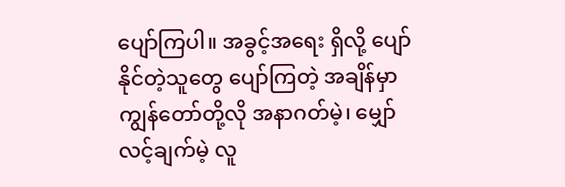ပျော်ကြပါ။ အခွင့်အရေး ရှိလို့ ပျော်နိုင်တဲ့သူတွေ ပျော်ကြတဲ့ အချိန်မှာ ကျွန်တော်တို့လို အနာဂတ်မဲ့၊ မျှော်လင့်ချက်မဲ့ လူ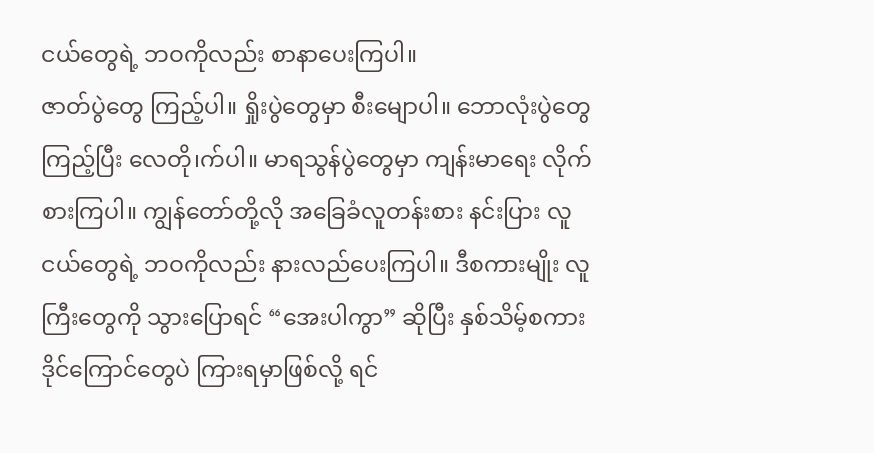ငယ်တွေရဲ့ ဘဝကိုလည်း စာနာပေးကြပါ။
ဇာတ်ပွဲတွေ ကြည့်ပါ။ ရှိုးပွဲတွေမှာ စီးမျောပါ။ ဘောလုံးပွဲတွေ ကြည့်ပြီး လေတို၊က်ပါ။ မာရသွန်ပွဲတွေမှာ ကျန်းမာရေး လိုက်စားကြပါ။ ကျွန်တော်တို့လို အခြေခံလူတန်းစား နင်းပြား လူငယ်တွေရဲ့ ဘဝကိုလည်း နားလည်ပေးကြပါ။ ဒီစကားမျိုး လူကြီးတွေကို သွားပြောရင် “အေးပါကွာ” ဆိုပြီး နှစ်သိမ့်စကား ဒိုင်ကြောင်တွေပဲ ကြားရမှာဖြစ်လို့ ရင်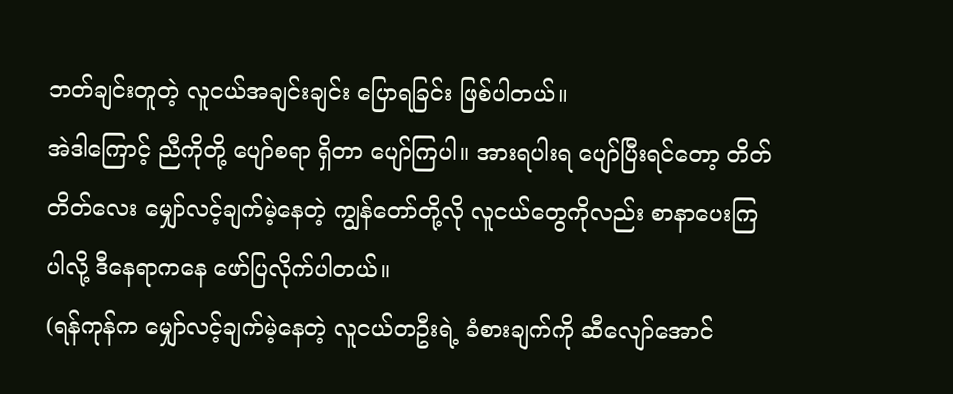ဘတ်ချင်းတူတဲ့ လူငယ်အချင်းချင်း ပြောရခြင်း ဖြစ်ပါတယ်။
အဲဒါကြောင့် ညီကိုတို့ ပျော်စရာ ရှိတာ ပျော်ကြပါ။ အားရပါးရ ပျော်ပြီးရင်တော့ တိတ်တိတ်လေး မျှော်လင့်ချက်မဲ့နေတဲ့ ကျွန်တော်တို့လို လူငယ်တွေကိုလည်း စာနာပေးကြပါလို့ ဒီနေရာကနေ ဖော်ပြလိုက်ပါတယ်။
(ရန်ကုန်က မျှော်လင့်ချက်မဲ့နေတဲ့ လူငယ်တဦးရဲ့ ခံစားချက်ကို ဆီလျော်အောင်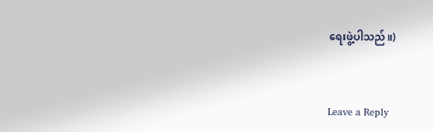ရေးဖွဲ့ပါသည်။)


Leave a Reply